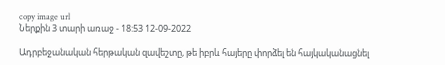copy image url
Ներքին 3 տարի առաջ - 18:53 12-09-2022

Ադրբեջանական հերթական զավեշտը, թե իբրև հայերը փորձել են հայկականացնել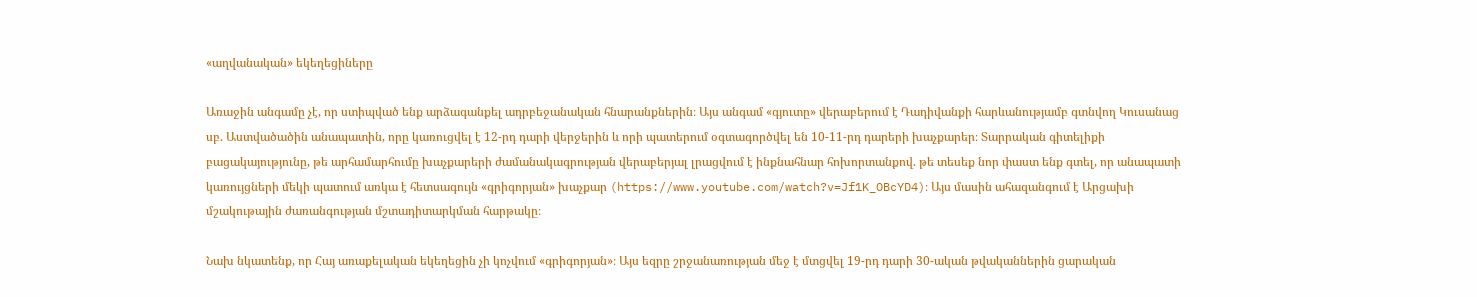«աղվանական» եկեղեցիները

Առաջին անգամը չէ, որ ստիպված ենք արձագանքել ադրբեջանական հնարանքներին։ Այս անգամ «գյուտը» վերաբերում է Դադիվանքի հարևանությամբ գտնվող Կուսանաց սբ. Աստվածածին անապատին, որը կառուցվել է 12-րդ դարի վերջերին և որի պատերում օգտագործվել են 10-11-րդ դարերի խաչքարեր։ Տարրական գիտելիքի բացակայությունը, թե արհամարհումը խաչքարերի ժամանակագրության վերաբերյալ լրացվում է ինքնահնար հոխորտանքով. թե տեսեք նոր փաստ ենք գտել, որ անապատի կառույցների մեկի պատում առկա է հետսագույն «գրիգորյան» խաչքար (https://www.youtube.com/watch?v=Jf1K_OBcYD4)։ Այս մասին ահազանգում է Արցախի մշակութային ժառանգության մշտադիտարկման հարթակը։

Նախ նկատենք, որ Հայ առաքելական եկեղեցին չի կոչվում «գրիգորյան»։ Այս եզրը շրջանառության մեջ է մտցվել 19-րդ դարի 30-ական թվականներին ցարական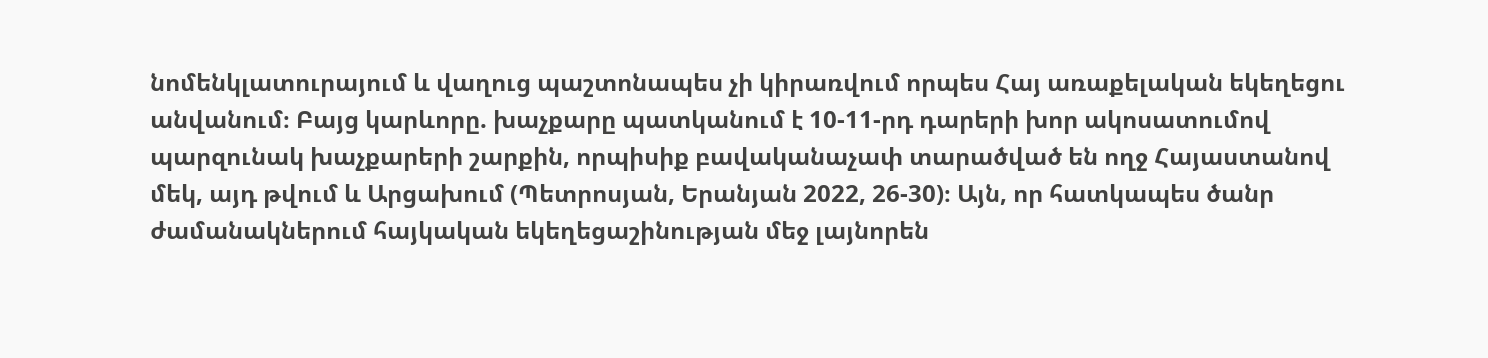նոմենկլատուրայում և վաղուց պաշտոնապես չի կիրառվում որպես Հայ առաքելական եկեղեցու անվանում։ Բայց կարևորը. խաչքարը պատկանում է 10-11-րդ դարերի խոր ակոսատումով պարզունակ խաչքարերի շարքին, որպիսիք բավականաչափ տարածված են ողջ Հայաստանով մեկ, այդ թվում և Արցախում (Պետրոսյան, Երանյան 2022, 26-30)։ Այն, որ հատկապես ծանր ժամանակներում հայկական եկեղեցաշինության մեջ լայնորեն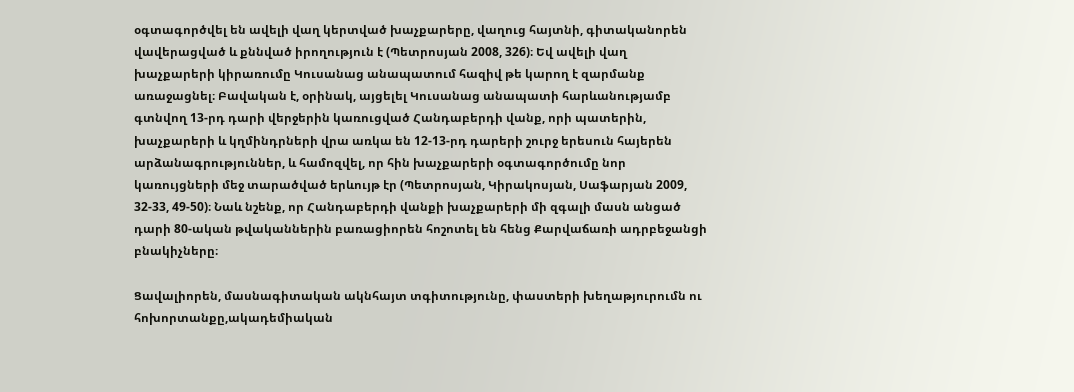օգտագործվել են ավելի վաղ կերտված խաչքարերը, վաղուց հայտնի, գիտականորեն վավերացված և քննված իրողություն է (Պետրոսյան 2008, 326)։ Եվ ավելի վաղ խաչքարերի կիրառումը Կուսանաց անապատում հազիվ թե կարող է զարմանք առաջացնել։ Բավական է, օրինակ, այցելել Կուսանաց անապատի հարևանությամբ գտնվող 13-րդ դարի վերջերին կառուցված Հանդաբերդի վանք, որի պատերին, խաչքարերի և կղմինդրների վրա առկա են 12-13-րդ դարերի շուրջ երեսուն հայերեն արձանագրություններ, և համոզվել, որ հին խաչքարերի օգտագործումը նոր կառույցների մեջ տարածված երևույթ էր (Պետրոսյան, Կիրակոսյան, Սաֆարյան 2009, 32-33, 49-50)։ Նաև նշենք, որ Հանդաբերդի վանքի խաչքարերի մի զգալի մասն անցած դարի 80-ական թվականներին բառացիորեն հոշոտել են հենց Քարվաճառի ադրբեջանցի բնակիչները։

Ցավալիորեն, մասնագիտական ակնհայտ տգիտությունը, փաստերի խեղաթյուրումն ու հոխորտանքը,ակադեմիական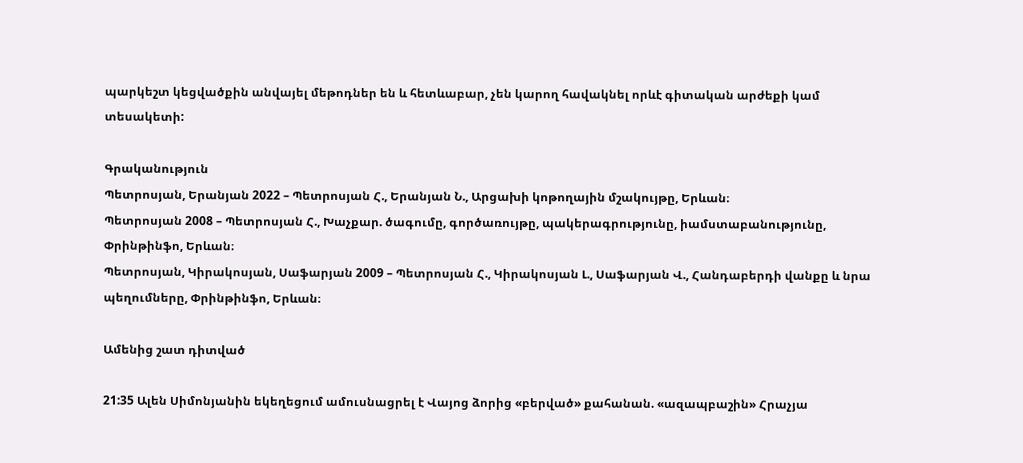պարկեշտ կեցվածքին անվայել մեթոդներ են և հետևաբար, չեն կարող հավակնել որևէ գիտական արժեքի կամ տեսակետի:

Գրականություն
Պետրոսյան, Երանյան 2022 – Պետրոսյան Հ., Երանյան Ն., Արցախի կոթողային մշակույթը, Երևան։
Պետրոսյան 2008 – Պետրոսյան Հ., Խաչքար. ծագումը, գործառույթը, պակերագրությունը, իամստաբանությունը, Փրինթինֆո, Երևան։
Պետրոսյան, Կիրակոսյան, Սաֆարյան 2009 – Պետրոսյան Հ., Կիրակոսյան Լ., Սաֆարյան Վ., Հանդաբերդի վանքը և նրա պեղումները, Փրինթինֆո, Երևան։

Ամենից շատ դիտված

21:35 Ալեն Սիմոնյանին եկեղեցում ամուսնացրել է Վայոց ձորից «բերված» քահանան. «ազապբաշին» Հրաչյա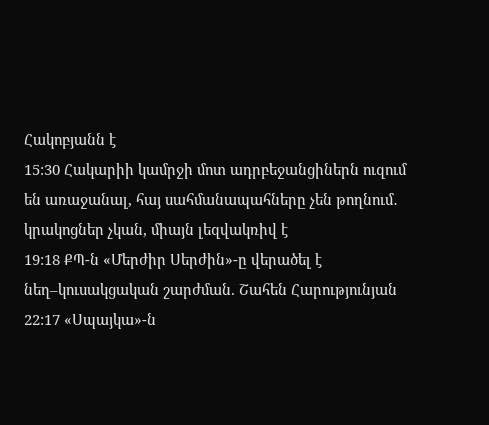Հակոբյանն է
15:30 Հակարիի կամրջի մոտ ադրբեջանցիներն ուզում են առաջանալ, հայ սահմանապահները չեն թողնում․ կրակոցներ չկան, միայն լեզվակռիվ է
19:18 ՔՊ-ն «Մերժիր Սերժին»-ը վերածել է նեղ–կուսակցական շարժման. Շահեն Հարությունյան
22:17 «Սպայկա»-ն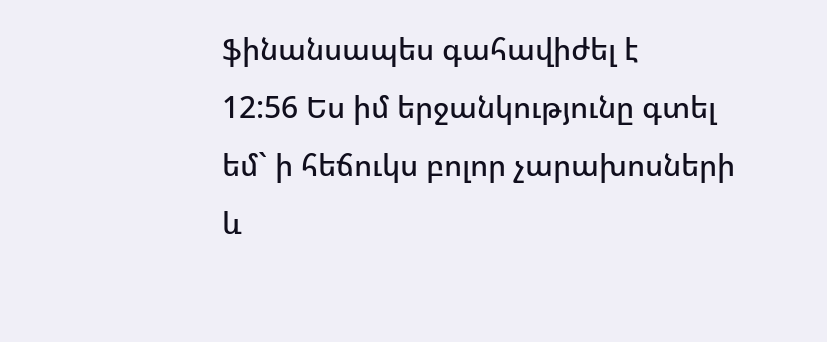ֆինանսապես գահավիժել է
12:56 Ես իմ երջանկությունը գտել եմ` ի հեճուկս բոլոր չարախոսների և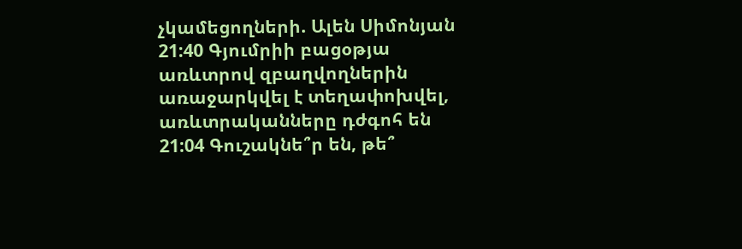չկամեցողների. Ալեն Սիմոնյան
21:40 Գյումրիի բացօթյա առևտրով զբաղվողներին առաջարկվել է տեղափոխվել, առևտրականները դժգոհ են
21:04 Գուշակնե՞ր են, թե՞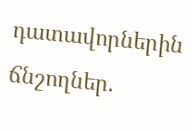դատավորներին ճնշողներ.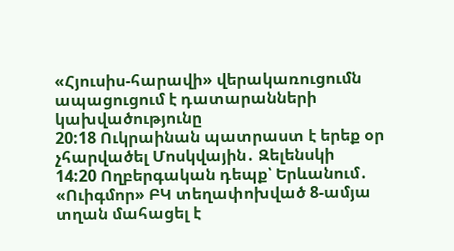«Հյուսիս-հարավի» վերակառուցումն ապացուցում է դատարանների կախվածությունը
20:18 Ուկրաինան պատրաստ է երեք օր չհարվածել Մոսկվային․ Զելենսկի
14:20 Ողբերգական դեպք՝ Երևանում․ «Ուիգմոր» ԲԿ տեղափոխված 8-ամյա տղան մահացել է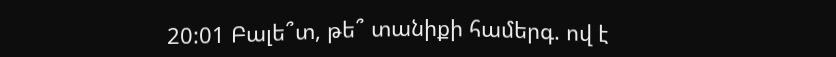20:01 Բալե՞տ, թե՞ տանիքի համերգ. ով է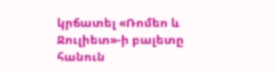կրճատել «Ռոմեո և Ջուլիետ»-ի բալետը հանուն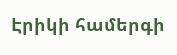Էրիկի համերգի